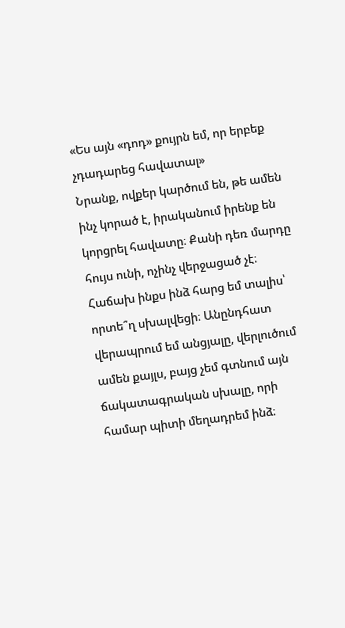«Ես այն «դոդ» քույրն եմ, որ երբեք չդադարեց հավատալ»
Նրանք, ովքեր կարծում են, թե ամեն ինչ կորած է, իրականում իրենք են կորցրել հավատը։ Քանի դեռ մարդը հույս ունի, ոչինչ վերջացած չէ։
Հաճախ ինքս ինձ հարց եմ տալիս՝ որտե՞ղ սխալվեցի։ Անընդհատ վերապրում եմ անցյալը, վերլուծում ամեն քայլս, բայց չեմ գտնում այն ճակատագրական սխալը, որի համար պիտի մեղադրեմ ինձ։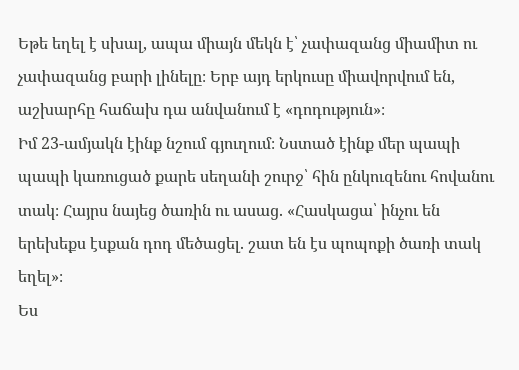Եթե եղել է սխալ, ապա միայն մեկն է՝ չափազանց միամիտ ու չափազանց բարի լինելը։ Երբ այդ երկուսը միավորվում են, աշխարհը հաճախ դա անվանում է «դոդություն»։
Իմ 23-ամյակն էինք նշում գյուղում։ Նստած էինք մեր պապի պապի կառուցած քարե սեղանի շուրջ՝ հին ընկուզենու հովանու տակ։ Հայրս նայեց ծառին ու ասաց. «Հասկացա՝ ինչու են երեխեքս էսքան դոդ մեծացել. շատ են էս պոպոքի ծառի տակ եղել»։
Ես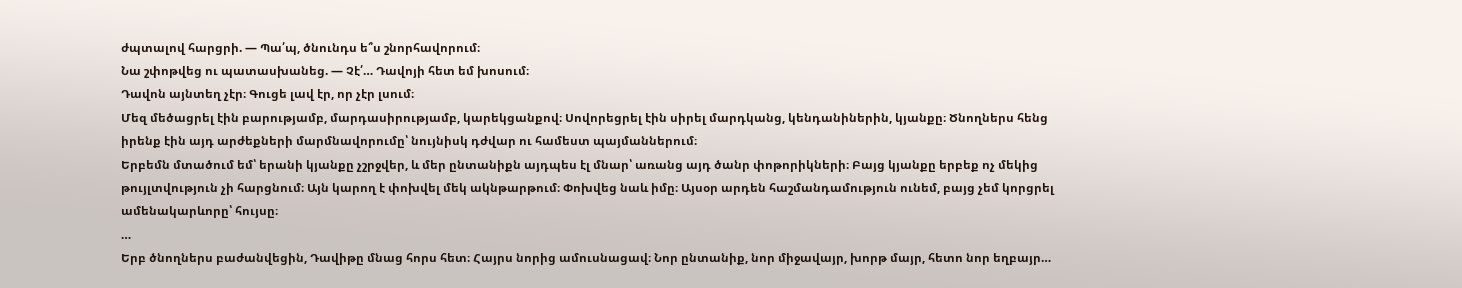ժպտալով հարցրի. — Պա՛պ, ծնունդս ե՞ս շնորհավորում։
Նա շփոթվեց ու պատասխանեց. — Չէ՛… Դավոյի հետ եմ խոսում։
Դավոն այնտեղ չէր։ Գուցե լավ էր, որ չէր լսում։
Մեզ մեծացրել էին բարությամբ, մարդասիրությամբ, կարեկցանքով։ Սովորեցրել էին սիրել մարդկանց, կենդանիներին, կյանքը։ Ծնողներս հենց իրենք էին այդ արժեքների մարմնավորումը՝ նույնիսկ դժվար ու համեստ պայմաններում։
Երբեմն մտածում եմ՝ երանի կյանքը չշրջվեր, և մեր ընտանիքն այդպես էլ մնար՝ առանց այդ ծանր փոթորիկների։ Բայց կյանքը երբեք ոչ մեկից թույլտվություն չի հարցնում։ Այն կարող է փոխվել մեկ ակնթարթում։ Փոխվեց նաև իմը։ Այսօր արդեն հաշմանդամություն ունեմ, բայց չեմ կորցրել ամենակարևորը՝ հույսը։
…
Երբ ծնողներս բաժանվեցին, Դավիթը մնաց հորս հետ։ Հայրս նորից ամուսնացավ։ Նոր ընտանիք, նոր միջավայր, խորթ մայր, հետո նոր եղբայր…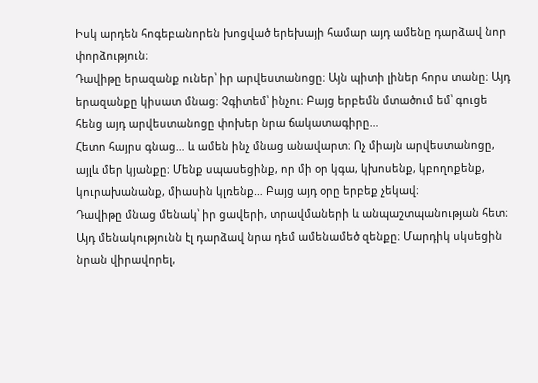Իսկ արդեն հոգեբանորեն խոցված երեխայի համար այդ ամենը դարձավ նոր փորձություն։
Դավիթը երազանք ուներ՝ իր արվեստանոցը։ Այն պիտի լիներ հորս տանը։ Այդ երազանքը կիսատ մնաց։ Չգիտեմ՝ ինչու։ Բայց երբեմն մտածում եմ՝ գուցե հենց այդ արվեստանոցը փոխեր նրա ճակատագիրը…
Հետո հայրս գնաց… և ամեն ինչ մնաց անավարտ։ Ոչ միայն արվեստանոցը, այլև մեր կյանքը։ Մենք սպասեցինք, որ մի օր կգա, կխոսենք, կբողոքենք, կուրախանանք, միասին կլռենք… Բայց այդ օրը երբեք չեկավ։
Դավիթը մնաց մենակ՝ իր ցավերի, տրավմաների և անպաշտպանության հետ։ Այդ մենակությունն էլ դարձավ նրա դեմ ամենամեծ զենքը։ Մարդիկ սկսեցին նրան վիրավորել,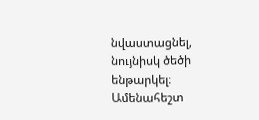նվաստացնել, նույնիսկ ծեծի ենթարկել։ Ամենահեշտ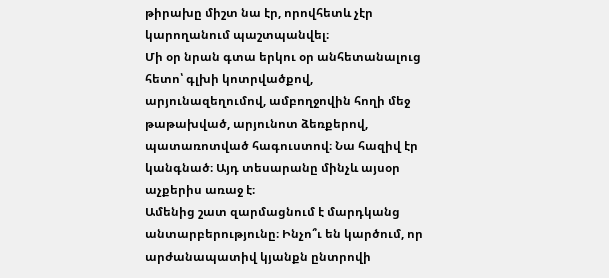թիրախը միշտ նա էր, որովհետև չէր կարողանում պաշտպանվել։
Մի օր նրան գտա երկու օր անհետանալուց հետո՝ գլխի կոտրվածքով, արյունազեղումով, ամբողջովին հողի մեջ թաթախված, արյունոտ ձեռքերով, պատառոտված հագուստով։ Նա հազիվ էր կանգնած։ Այդ տեսարանը մինչև այսօր աչքերիս առաջ է։
Ամենից շատ զարմացնում է մարդկանց անտարբերությունը։ Ինչո՞ւ են կարծում, որ արժանապատիվ կյանքն ընտրովի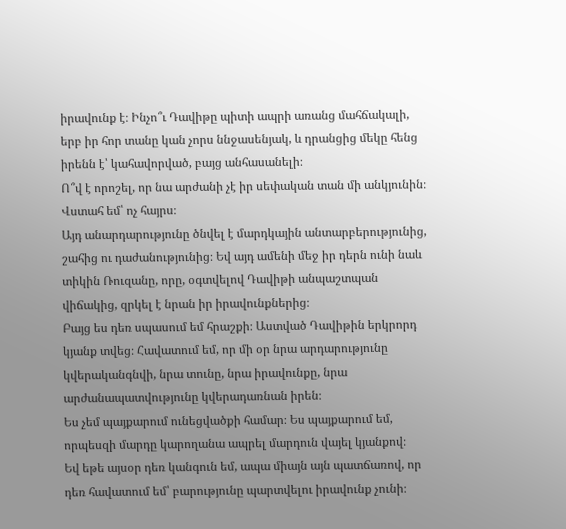իրավունք է։ Ինչո՞ւ Դավիթը պիտի ապրի առանց մահճակալի, երբ իր հոր տանը կան չորս ննջասենյակ, և դրանցից մեկը հենց իրենն է՝ կահավորված, բայց անհասանելի։
Ո՞վ է որոշել, որ նա արժանի չէ իր սեփական տան մի անկյունին։ Վստահ եմ՝ ոչ հայրս։
Այդ անարդարությունը ծնվել է մարդկային անտարբերությունից, շահից ու դաժանությունից։ Եվ այդ ամենի մեջ իր դերն ունի նաև տիկին Ռուզանը, որը, օգտվելով Դավիթի անպաշտպան վիճակից, զրկել է նրան իր իրավունքներից։
Բայց ես դեռ սպասում եմ հրաշքի։ Աստված Դավիթին երկրորդ կյանք տվեց։ Հավատում եմ, որ մի օր նրա արդարությունը կվերականգնվի, նրա տունը, նրա իրավունքը, նրա արժանապատվությունը կվերադառնան իրեն։
Ես չեմ պայքարում ունեցվածքի համար։ Ես պայքարում եմ, որպեսզի մարդը կարողանա ապրել մարդուն վայել կյանքով։
Եվ եթե այսօր դեռ կանգուն եմ, ապա միայն այն պատճառով, որ դեռ հավատում եմ՝ բարությունը պարտվելու իրավունք չունի։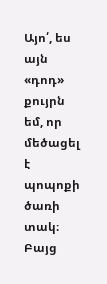Այո՛, ես այն «դոդ» քույրն եմ, որ մեծացել է պոպոքի ծառի տակ։ Բայց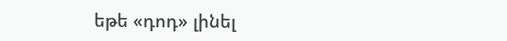եթե «դոդ» լինել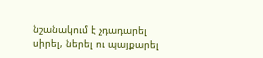նշանակում է չդադարել սիրել, ներել ու պայքարել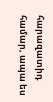հարազատիդ համար, ապա ես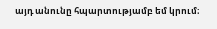այդ անունը հպարտությամբ եմ կրում։